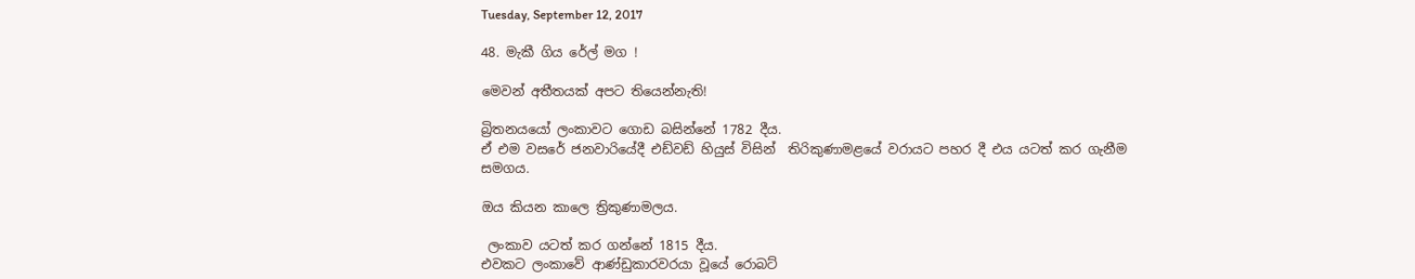Tuesday, September 12, 2017

48. මැකී ගිය රේල් මග !

මෙවන් අතීතයක් අපට තියෙන්නැති!

බ්‍රිතනයයෝ ලංකාවට ගොඩ බසින්නේ 1782 දීය.
ඒ එම වසරේ ජනවාරියේදී එඩ්වඩ් හියුස් විසින්  තිරිකුණාමළයේ වරායට පහර දී එය යටත් කර ගැනීම සමගය.

ඔය කියන කාලෙ ත්‍රිකුණාමලය.

 ලංකාව යටත් කර ගන්නේ 1815 දීය.
එවකට ලංකාවේ ආණ්ඩුකාරවරයා වූයේ රොබට්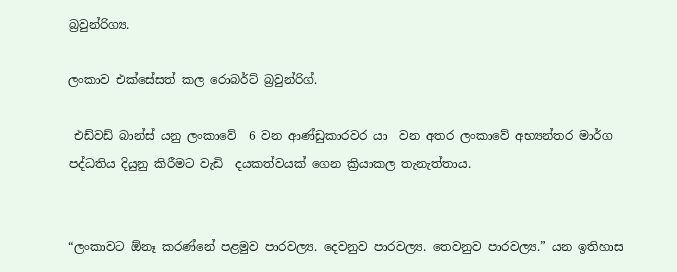බ්‍රවුන්රිග්‍ය.

ලංකාව එක්සේසත් කල රොබර්ට් බ්‍රවුන්රිග්.

 එඩ්වඩ් බාන්ස් යනු ලංකාවේ  6 වන ආණ්ඩුකාරවර යා  වන අතර ලංකාවේ අභ්‍යන්තර මාර්ග පද්ධතිය දියුනු කිරීමට වැඩි  දයකත්වයක් ගෙන ක්‍රියාකල තැනැත්තාය.


“ලංකාවට ඕනෑ කරණ්නේ පළමුව පාරවල්‍ය. දෙවනුව පාරවල්‍ය. තෙවනුව පාරවල්‍ය.” යන ඉතිහාස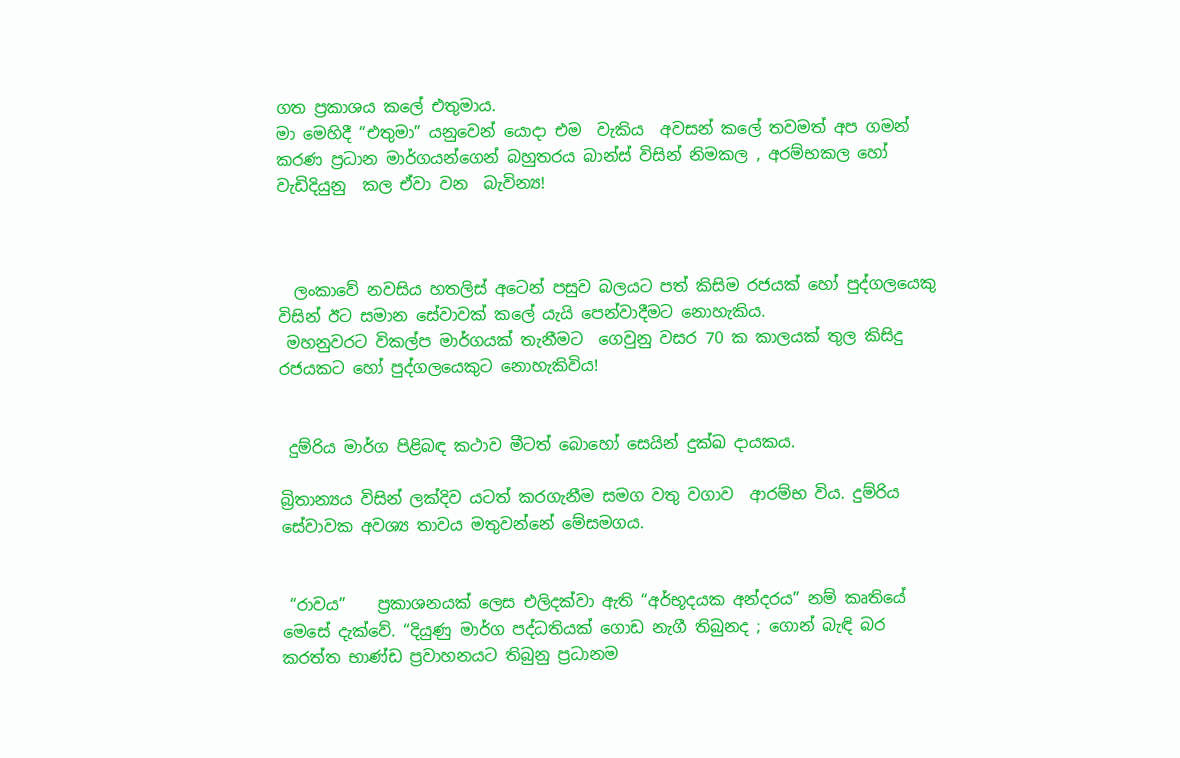ගත ප්‍රකාශය කලේ එතුමාය.
මා මෙහිදී “එතුමා” යනුවෙන් යොදා එම  වැකිය  අවසන් කලේ තවමත් අප ගමන් කරණ ප්‍රධාන මාර්ගයන්ගෙන් බහුතරය බාන්ස් විසින් නිමකල , අරම්භකල හෝ වැඩිදියුනු  කල ඒවා වන  බැවින්‍ය!



  ලංකාවේ නවසිය හතලිස් අටෙන් පසුව බලයට පත් කිසිම රජයක් හෝ පුද්ගලයෙකු විසින් ඊට සමාන සේවාවක් කලේ යැයි පෙන්වාදීමට නොහැකිය.
 මහනුවරට විකල්ප මාර්ගයක් තැනීමට  ගෙවුනු වසර 70 ක කාලයක් තුල කිසිදු රජයකට හෝ පුද්ගලයෙකුට නොහැකිවිය!


 දුම්රිය මාර්ග පිළිබඳ කථාව මීටත් බොහෝ සෙයින් දුක්ඛ දායකය.

බ්‍රිතාන්‍යය විසින් ලක්දිව යටත් කරගැනීම සමග වතු වගාව  ආරම්භ විය. දුම්රිය සේවාවක අවශ්‍ය තාවය මතුවන්නේ මේසමගය.


 “රාවය”    ප්‍රකාශනයක් ලෙස එලිදක්වා ඇති “අර්භූදයක අන්දරය” නම් කෘතියේ මෙසේ දැක්වේ. “දියුණු මාර්ග පද්ධතියක් ගොඩ නැගී තිබුනද ; ගොන් බැඳි බර කරත්ත භාණ්ඩ ප්‍රවාහනයට තිබුනු ප්‍රධානම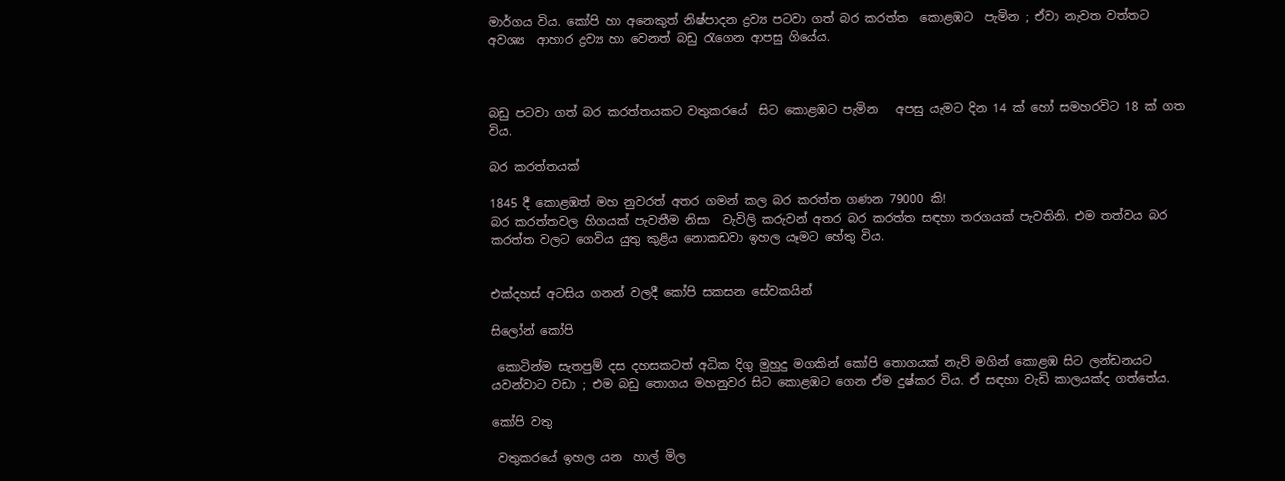මාර්ගය විය. කෝපි හා අනෙකුත් නිෂ්පාදන ද්‍රව්‍ය පටවා ගත් බර කරත්ත  කොළඹට  පැමින ; ඒවා නැවත වත්තට අවශ්‍ය  ආහාර ද්‍රව්‍ය හා වෙනත් බඩු රැගෙන ආපසු ගියේය.



බඩු පටවා ගත් බර කරත්තයකට වතුකරයේ  සිට කොළඹට පැමින   අපසු යැමට දින 14 ක් හෝ සමහරවිට 18 ක් ගත විය.

බර කරත්තයක්

1845 දී කොළඹත් මහ නුවරත් අතර ගමන් කල බර කරත්ත ගණන 79000 කි!
බර කරත්තවල හිගයක් පැවතීම නිසා  වැවිලි කරුවන් අතර බර කරත්ත සඳහා තරගයක් පැවතිනි. එම තත්වය බර කරත්ත වලට ගෙවිය යුතු කුළිය නොකඩවා ඉහල යෑමට හේතු විය.


එක්දහස් අටසිය ගනන් වලදී කෝපි සකසන සේවකයින්

සිලෝන් කෝපි

 කොටින්ම සැතපුම් දස දහසකටත් අධික දිගු මුහුදු මගකින් කෝපි තොගයක් නැව් මගින් කොළඹ සිට ලන්ඩනයට යවන්වාට වඩා ; එම බඩු තොගය මහනුවර සිට කොළඹට ගෙන ඒම දුෂ්කර විය. ඒ සඳහා වැඩි කාලයක්ද ගත්තේය.

කෝපි වතු

 වතුකරයේ ඉහල යන  හාල් මිල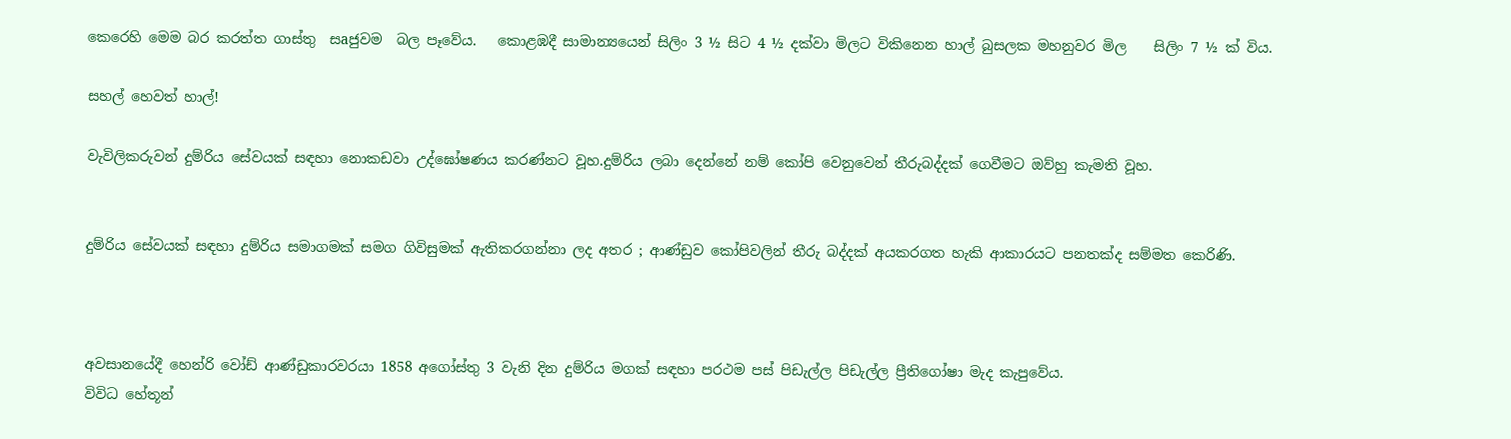කෙරෙහි මෙම බර කරත්ත ගාස්තු  සaජුවම  බල පෑවේය.   කොළඹදී සාමාන්‍යයෙන් සිලිං 3 ½ සිට 4 ½ දක්වා මිලට විකිනෙන හාල් බුසලක මහනුවර මිල    සිලිං 7 ½ ක් විය.

සහල් හෙවත් හාල්!

වැවිලිකරුවන් දුම්රිය සේවයක් සඳහා නොකඩවා උද්ඝෝෂණය කරණ්නට වූහ.දුම්රිය ලබා දෙන්නේ නම් කෝපි වෙනුවෙන් තීරුබද්දක් ගෙවීමට ඔව්හු කැමති වූහ.


දුම්රිය සේවයක් සඳහා දුම්රිය සමාගමක් සමග ගිවිසුමක් ඇතිකරගන්නා ලද අතර ; ආණ්ඩුව කෝපිවලින් තීරු බද්දක් අයකරගත හැකි ආකාරයට පනතක්ද සම්මත කෙරිණි.



අවසානයේදී හෙන්රි වෝඩ් ආණ්ඩුකාරවරයා 1858 අගෝස්තු 3 වැනි දින දුම්රිය මගක් සඳහා පරථම පස් පිඩැල්ල පිඩැල්ල ප්‍රීතිගෝෂා මැද කැපුවේය.
විවිධ හේතූන්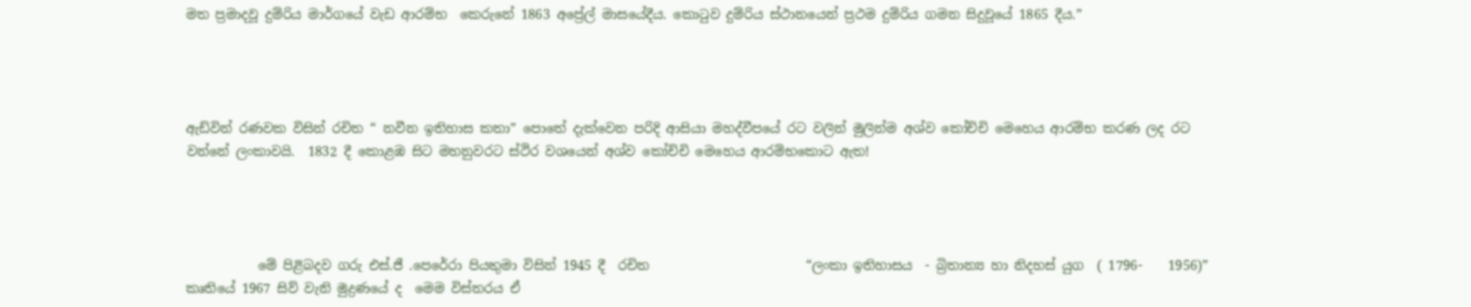මත ප්‍රමාදවූ දුම්රිය මාර්ගයේ වැඩ ආරම්භ  කෙරුනේ 1863 අප්‍රේල් මාසයේදීය. කොටුව දුම්රිය ස්ථානයෙන් ප්‍රථම දුම්රිය ගමන සිදුවූයේ 1865 දීය.”




ඇඩ්වින් රණවක විසින් රචිත “ නවීන ඉතිහාස කතා” පොතේ දැක්වෙන පරිදි ආසියා මහද්වීපයේ රට වලින් මුලින්ම අශ්ව කෝච්චි මෙහෙය ආරම්භ කරණ ලද රට වන්නේ ලංකාවයි.  1832 දී කොළඹ සිට මහනුවරට ස්ථිර වශයෙන් අශ්ව කෝච්චි මෙහෙය ආරම්භකොට ඇත!




           මේ පිළිබදව ගරු එස්.ජී .පෙරේරා පියතුමා විසින් 1945 දී  රචිත                        “ලංකා ඉතිහාසය  - බ්‍රිතාන්‍ය හා නිදහස් යුග  ( 1796-    1956)”                 කෘතියේ 1967 සිව් වැනි මුද්‍රණයේ ද  මෙම විස්තරය ඒ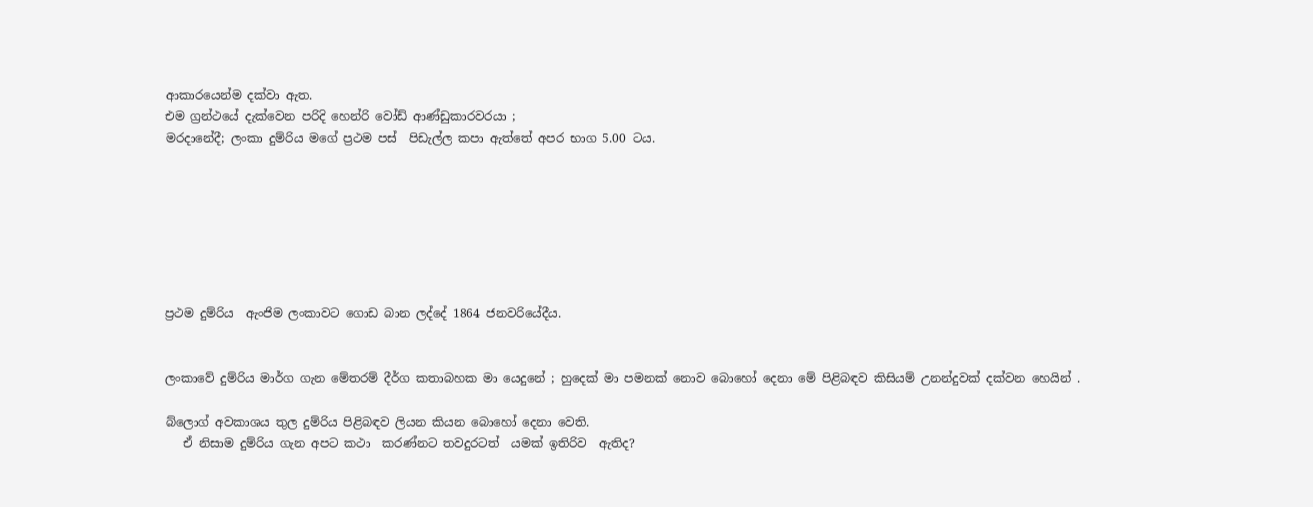ආකාරයෙන්ම දක්වා ඇත.
එම ග්‍රන්ථයේ දැක්වෙන පරිදි හෙන්රි වෝඩ් ආණ්ඩුකාරවරයා ;
මරදානේදී; ලංකා දුම්රිය මගේ ප්‍රථම පස්  පිඩැල්ල කපා ඇත්තේ අපර භාග 5.00 ටය.







ප්‍රථම දුම්රිය  ඇංජිම ලංකාවට ගොඩ බාන ලද්දේ 1864 ජනවරියේදීය.


ලංකාවේ දුම්රිය මාර්ග ගැන මේතරම් දීර්ග කතාබහක මා යෙදුනේ ; හුදෙක් මා පමනක් නොව බොහෝ දෙනා මේ පිළිබඳව කිසියම් උනන්දුවක් දක්වන හෙයින්‍ .

බ්ලොග් අවකාශය තුල දුම්රිය පිළිබඳව ලියන කියන බොහෝ දෙනා වෙති.
   ඒ නිසාම දුම්රිය ගැන අපට කථා  කරණ්නට තවදුරටත්  යමක් ඉතිරිව  ඇතිද?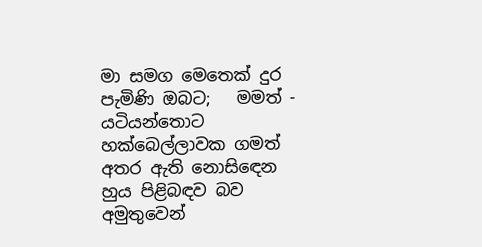මා සමග මෙතෙක් දුර පැමිණි ඔබට;   මමත් - යටියන්තොට හක්බෙල්ලාවක ගමත් අතර ඇති නොසිඳෙන හුය පිළිබඳව බව අමුතුවෙන්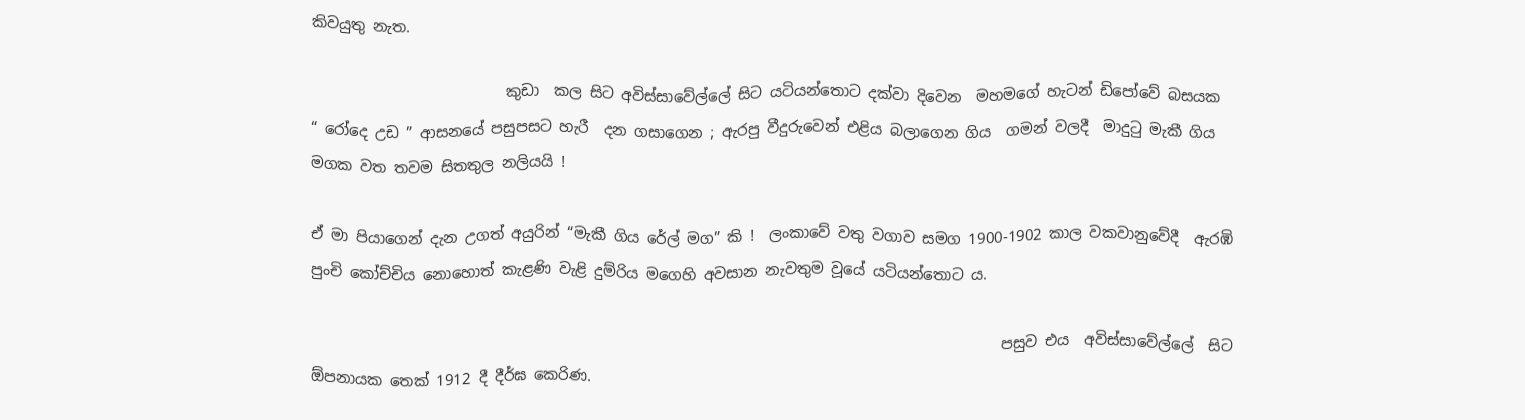කිවයුතු නැත.

                          කුඩා  කල සිට අවිස්සාවේල්ලේ සිට යටියන්තොට දක්වා දිවෙන  මහමගේ හැටන් ඩිපෝවේ බසයක “ රෝදෙ උඩ ” ආසනයේ පසුපසට හැරී  දන ගසාගෙන ; ඇරපු වීදුරුවෙන් එළිය බලාගෙන ගිය  ගමන් වලදී  මාදුටු මැකී ගිය මගක වත තවම සිතතුල නලියයි !

ඒ මා පියාගෙන් දැන උගත් අයුරින් “මැකී ගිය රේල් මග” කි !  ලංකාවේ වතු වගාව සමග 1900-1902 කාල වකවානුවේදී  ඇරඹි  පුංචි කෝච්චිය නොහොත් කැළණි වැළි දුම්රිය මගෙහි අවසාන නැවතුම වූයේ යටියන්තොට ය.

                                                                                            පසුව එය  අවිස්සාවේල්ලේ  සිට   ඕපනායක තෙක් 1912 දී දීර්ඝ කෙරිණ.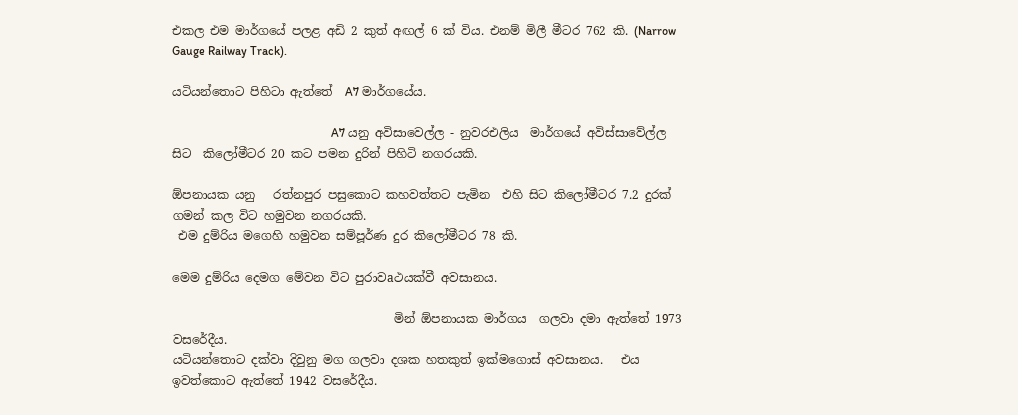එකල එම මාර්ගයේ පලළ අඩි 2 කුත් අඟල් 6 ක් විය. එනම් මිලී මීටර 762 කි. (Narrow Gauge Railway Track).

යටියන්තොට පිහිටා ඇත්තේ  A7 මාර්ගයේය.

                                                     A7 යනු අවිසාවෙල්ල - නුවරඑලිය  මාර්ගයේ අවිස්සාවේල්ල සිට  කිලෝමීටර 20 කට පමන දුරින් පිහිටි නගරයකි.

ඕපනායක යනු   රත්නපුර පසුකොට කහවත්තට පැමින  එහි සිට කිලෝමීටර 7.2 දුරක්  ගමන් කල විට හමුවන නගරයකි.
 එම දුම්රිය මගෙහි හමුවන සම්පූර්ණ දුර කිලෝමීටර 78 කි.

මෙම දුම්රිය දෙමග මේවන විට පුරාවaථයක්වී අවසානය.

                                     මින් ඕපනායක මාර්ගය  ගලවා දමා ඇත්තේ 1973 වසරේදීය.
යටියන්තොට දක්වා දිවුනු මග ගලවා දශක හතකුත් ඉක්මගොස් අවසානය.   එය ඉවත්කොට ඇත්තේ 1942 වසරේදීය.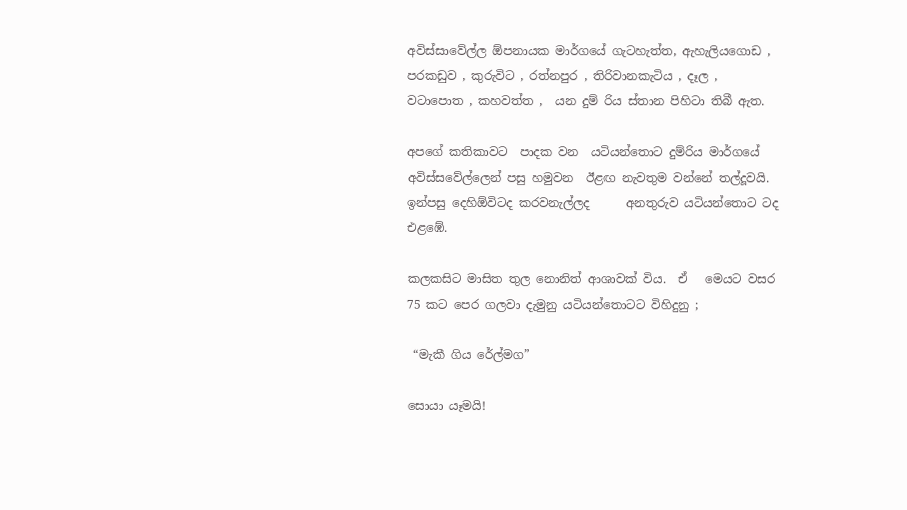අවිස්සාවේල්ල ඕපනායක මාර්ගයේ ගැටහැත්ත, ඇහැලියගොඩ , පරකඩුව , කුරුවිට , රත්නපුර , තිරිවානකැටිය , දෑල , වටාපොත , කහවත්ත ,  යන දුම් රිය ස්තාන පිහිටා තිබී ඇත.

අපගේ කතිකාවට  පාදක වන  යටියන්තොට දුම්රිය මාර්ගයේ අවිස්සවේල්ලෙන් පසු හමුවන  ඊළඟ නැවතුම වන්නේ තල්දූවයි. ඉන්පසු දෙහිඕවිටද කරවනැල්ලද      අනතුරුව යටියන්තොට ටද  එළඹේ.

කලකසිට මාසිත තුල නොනිත් ආශාවක් විය.  ඒ   මෙයට වසර 75 කට පෙර ගලවා දැමුනු යටියන්තොටට විහිදුනු ;

 “මැකී ගිය රේල්මග”

සොයා යෑමයි!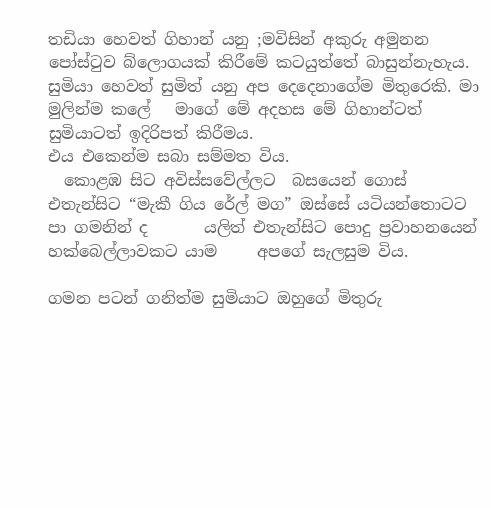තඩියා හෙවත් ගිහාන් යනු ;මවිසින් අකුරු අමුනන පෝස්ටුව බ්ලොගයක් කිරීමේ කටයුත්තේ බාසුන්නැහැය.                                                                                                    සුමියා හෙවත් සුමිත් යනු අප දෙදෙනාගේම මිතුරෙකි. මා මුලින්ම කලේ   මාගේ මේ අදහස මේ ගිහාන්ටත් සුමියාටත් ඉදිරිපත් කිරීමය.                                                                                    එය එකෙන්ම සබා සම්මත විය.
  කොළඹ සිට අවිස්සවේල්ලට  බසයෙන් ගොස්                                                  එතැන්සිට “මැකී ගිය රේල් මග” ඔස්සේ යටියන්තොටට පා ගමනින් ද       යලිත් එතැන්සිට පොදු ප්‍රවාහනයෙන් හක්බෙල්ලාවකට යාම     අපගේ සැලසුම විය.

ගමන පටන් ගනිත්ම සුමියාට ඔහුගේ මිතුරු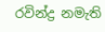රවින්ද්‍ර නමැති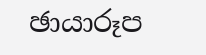ඡායාරූප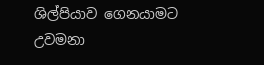ශිල්පියාව ගෙනයාමට උවමනා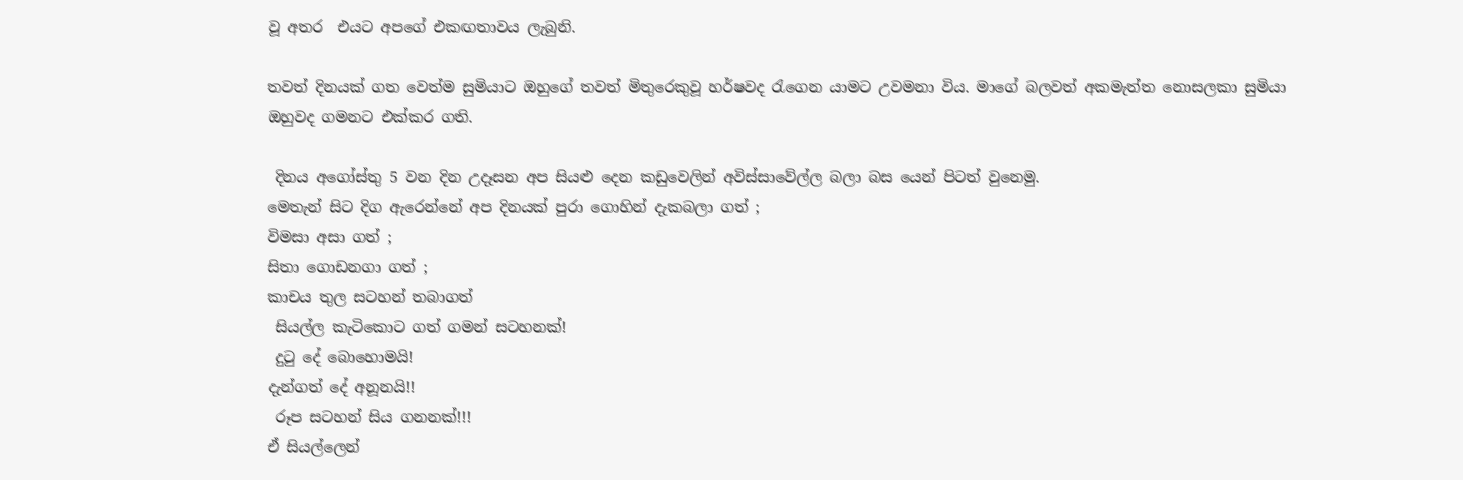වූ අතර  එයට අපගේ එකඟතාවය ලැබුනි.

තවත් දිනයක් ගත වෙත්ම සුමියාට ඔහුගේ තවත් මිතුරෙකුවූ හර්ෂවද රැගෙන යාමට උවමනා විය. මාගේ බලවත් අකමැත්ත නොසලකා සුමියා ඔහුවද ගමනට එක්කර ගති.

 දිනය අගෝස්තු 5 වන දින උදෑසන අප සියළු දෙන කඩුවෙලින් අවිස්සාවේල්ල බලා බස යෙන් පිටත් වුනෙමු.
මෙතැන් සිට දිග ඇරෙන්නේ අප දිනයක් පුරා ගොහින් දැකබලා ගත් ;
විමසා අසා ගත් ;
සිතා ගොඩනගා ගත් ;
කාචය තුල සටහන් තබාගත්
 සියල්ල කැටිකොට ගත් ගමන් සටහනක්!
 දුටු දේ බොහොමයි!
දැන්ගත් දේ අනූනයි!!
 රූප සටහන් සිය ගනනක්!!!
ඒ සියල්ලෙන්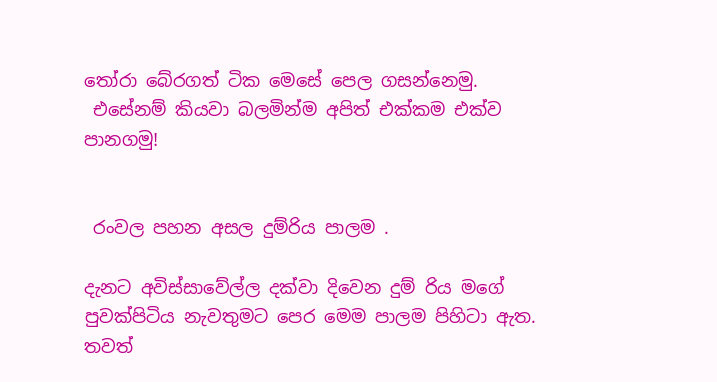තෝරා බේරගත් ටික මෙසේ පෙල ගසන්නෙමු.
 එසේනම් කියවා බලමින්ම අපිත් එක්කම එක්ව පානගමු!


 රංවල පහන අසල දුම්රිය පාලම .

දැනට අවිස්සාවේල්ල දක්වා දිවෙන දුම් රිය මගේ පුවක්පිටිය නැවතුමට පෙර මෙම පාලම පිහිටා ඇත.  තවත්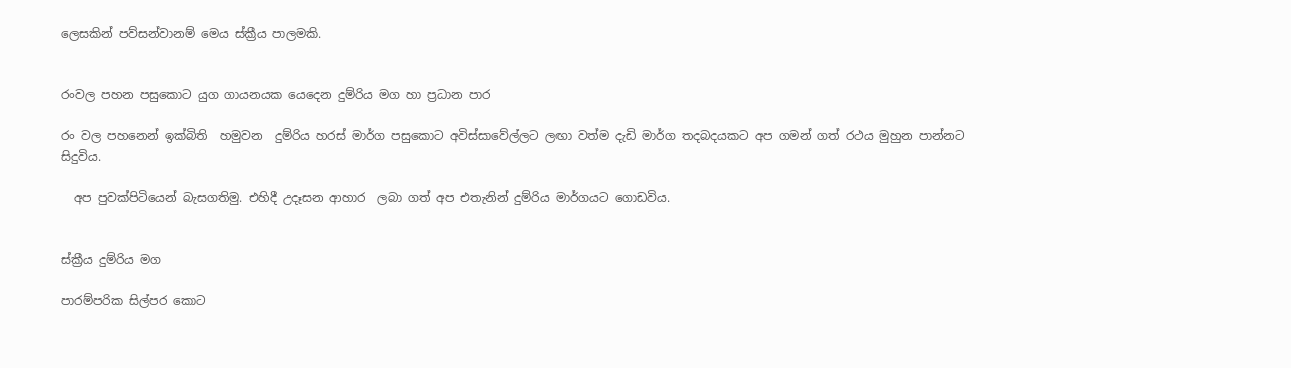ලෙසකින් පව්සන්වානම් මෙය ස්ක්‍රීය පාලමකි.


රංවල පහන පසුකොට යුග ගායනයක යෙදෙන දුම්රිය මග හා ප්‍රධාන පාර

රං වල පහනෙන් ඉක්බිති  හමුවන  දුම්රිය හරස් මාර්ග පසුකොට අවිස්සාවේල්ලට ලඟා වත්ම දැඩි මාර්ග තදබදයකට අප ගමන් ගත් රථය මුහුන පාන්නට සිදුවිය.

  අප පුවක්පිටියෙන් බැසගතිමු. එහිදී උදෑසන ආහාර  ලබා ගත් අප එතැනින් දුම්රිය මාර්ගයට ගොඩවිය.


ස්ක්‍රීය දුම්රිය මග

පාරම්පරික සිල්පර කොට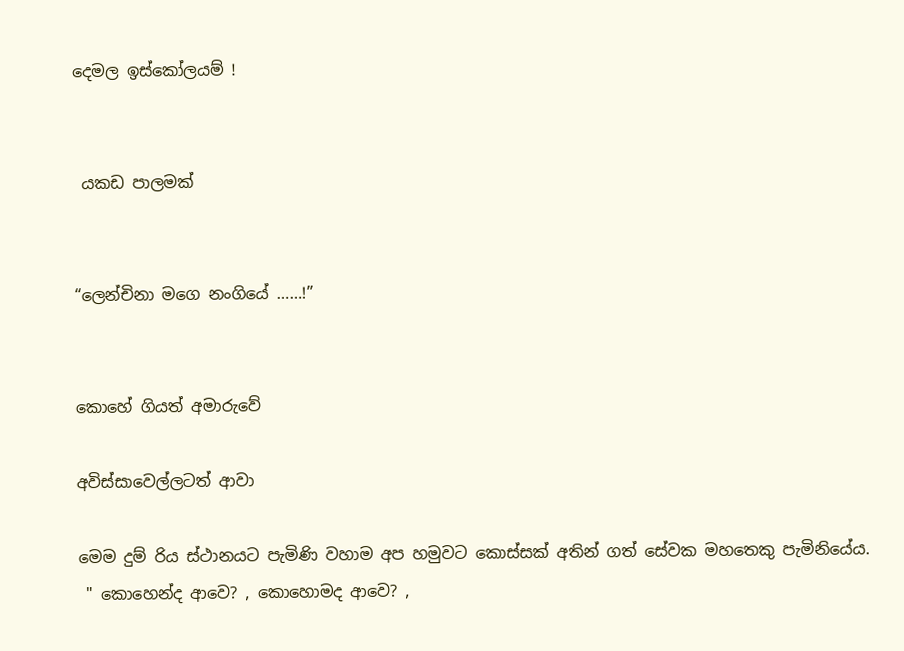දෙමල ඉස්කෝලයම් !


 යකඩ පාලමක්


“ලෙන්චිනා මගෙ නංගියේ ……!”


කොහේ ගියත් අමාරුවේ

අවිස්සාවෙල්ලටත් ආවා

මෙම දුම් රිය ස්ථානයට පැමිණි වහාම අප හමුවට කොස්සක් අතින් ගත් සේවක මහතෙකු පැමිනියේය.
 " කොහෙන්ද ආවෙ? , කොහොමද ආවෙ? ,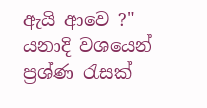ඇයි ආවෙ ?" යනාදි වශයෙන් ප්‍රශ්ණ රැසක්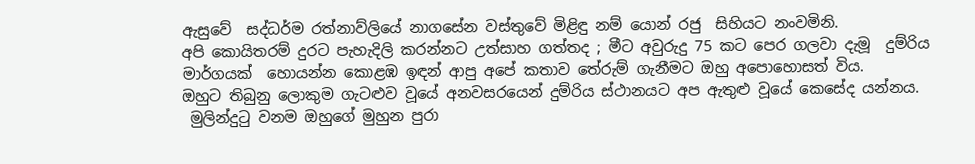ඇසුවේ  සද්ධර්ම රත්නාව්ලියේ නාගසේන වස්තුවේ මිළිඳු නම් යොන් රජු  සිහියට නංවමිනි.
අපි කොයිතරම් දුරට පැහැදිලි කරන්නට උත්සාහ ගත්තද ; මීට අවුරුදු 75 කට පෙර ගලවා දැමූ  දුම්රිය මාර්ගයක්  හොයන්න කොළඹ ඉඳන් ආපු අපේ කතාව තේරුම් ගැනීමට ඔහු අපොහොසත් විය.
ඔහුට තිබුනු ලොකුම ගැටළුව වූයේ අනවසරයෙන් දුම්රිය ස්ථානයට අප ඇතුළු වූයේ කෙසේද යන්නය.
 මුලින්දුටු වනම ඔහුගේ මුහුන පුරා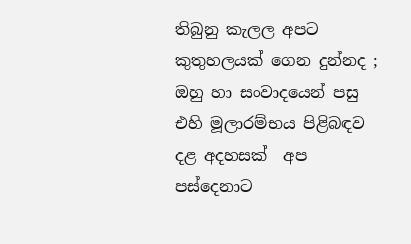තිබුනු කැලල අපට කුතුහලයක් ගෙන දුන්නද ; ඔහු හා සංවාදයෙන් පසු  එහි මූලාරම්භය පිළිබඳව දළ අදහසක්  අප පස්දෙනාට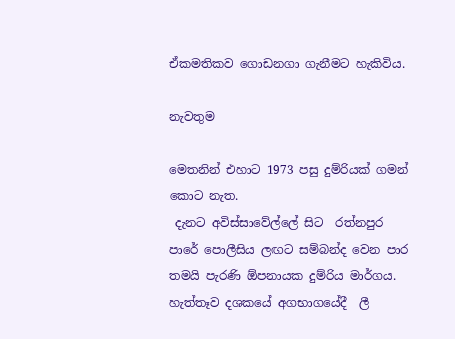ඒකමතිකව ගොඩනගා ගැනීමට හැකිවිය.

නැවතුම

මෙතනින් එහාට 1973 පසු දුම්රියක් ගමන් කොට නැත.
 දැනට අවිස්සාවේල්ලේ සිට  රත්නපුර පාරේ පොලීසිය ලඟට සම්බන්ද වෙන පාර තමයි පැරණි ඕපනායක දුම්රිය මාර්ගය.
හැත්තෑව දශකයේ අගභාගයේදී  ලී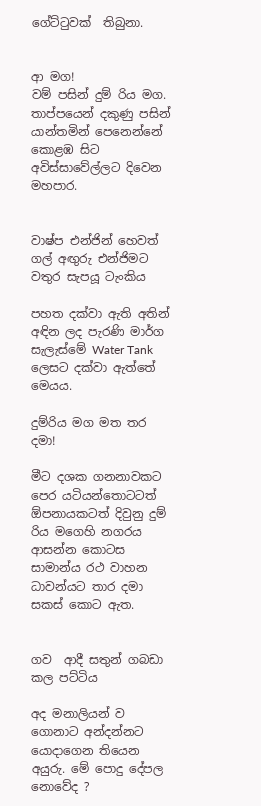ගේට්ටුවක්  තිබුනා.


ආ මග!
වම් පසින් දුම් රිය මග. තාප්පයෙන් දකුණු පසින් යාන්තමින් පෙනෙන්නේ කොළඹ සිට අවිස්සාවේල්ලට දිවෙන මහපාර.


වාෂ්ප එන්ජින් හෙවත් ගල් අඟුරු එන්ජිමට වතුර සැපයූ ටැංකිය

පහත දක්වා ඇති අතින් අඳින ලද පැරණි මාර්ග සැලැස්මේ Water Tank ලෙසට දක්වා ඇත්තේ මෙයය.

දුම්රිය මග මත තර දමා!

මීට දශක ගනනාවකට පෙර යටියන්තොටටත් ඕපනායකටත් දිවුනු දුම් රිය මගෙහි නගරය ආසන්න කොටස සාමාන්ය රථ වාහන ධාවන්යට තාර දමා සකස් කොට ඇත.


ගව  ආදී සතුන් ගබඩා  කල පට්ටිය

අද මනාලියන් ව ගොනාට අන්දන්නට යොදාගෙන තියෙන අයුරු. මේ පොදු දේපල නොවේද ?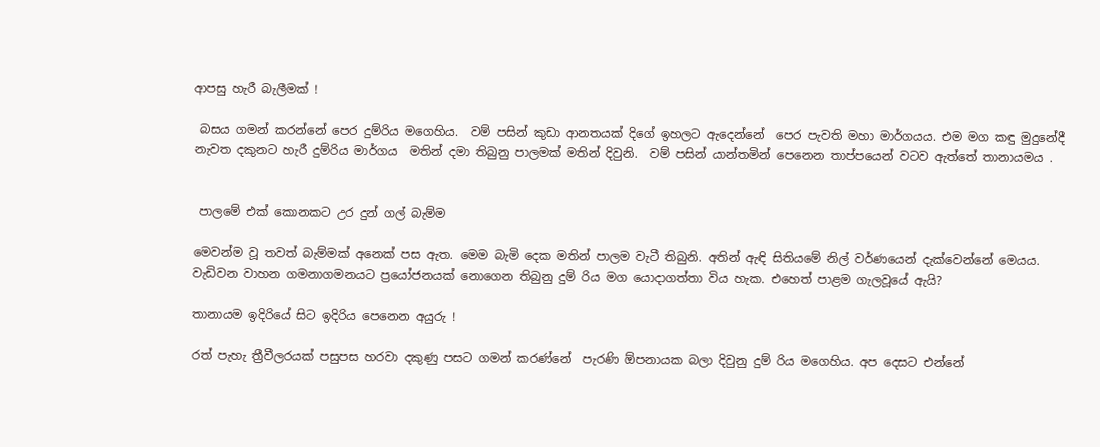ආපසු හැරී බැලීමක් !

 බසය ගමන් කරන්නේ පෙර දුම්රිය මගෙහිය.  වම් පසින් කුඩා ආනතයක් දිගේ ඉහලට ඇදෙන්නේ  පෙර පැවති මහා මාර්ගයය. එම මග කඳු මුදුනේදී නැවත දකුනට හැරී දුම්රිය මාර්ගය  මතින් දමා තිබුනු පාලමක් මතින් දිවුනි.  වම් පසින් යාන්තමින් පෙනෙන තාප්පයෙන් වටව ඇත්තේ තානායමය .


 පාලමේ එක් කොනකට උර දුන් ගල් බැම්ම

මෙවන්ම වූ තවත් බැම්මක් අනෙක් පස ඇත. මෙම බැමි දෙක මතින් පාලම වැටී තිබුනි. අතින් ඇඳි සිතියමේ නිල් වර්ණයෙන් දැක්වෙන්නේ මෙයය. වැඩිවන වාහන ගමනාගමනයට ප්‍රයෝජනයක් නොගෙන තිබුනු දුම් රිය මග යොදාගත්තා විය හැක. එහෙත් පාළම ගැලවූයේ ඇයි?

තානායම ඉදිරියේ සිට ඉදිරිය පෙනෙන අයුරු !

රත් පැහැ ත්‍රීවීලරයක් පසුපස හරවා දකුණු පසට ගමන් කරණ්නේ  පැරණි ඕපනායක බලා දිවුනු දුම් රිය මගෙහිය. අප දෙසට එන්නේ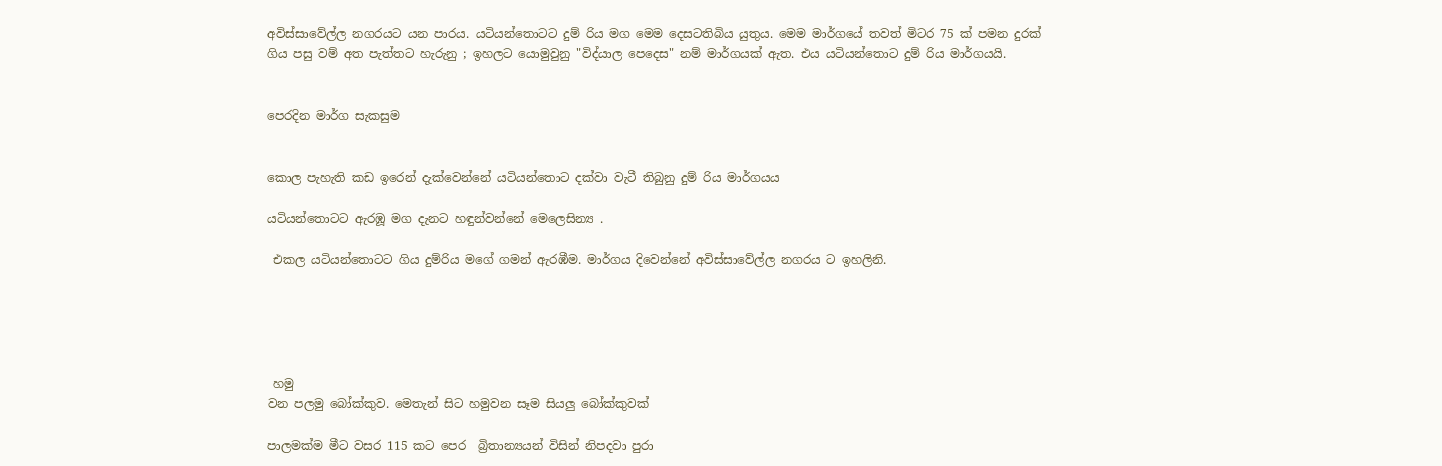අවිස්සාවේල්ල නගරයට යන පාරය. යටියන්තොටට දුම් රිය මග මෙම දෙසටතිබිය යුතුය. මෙම මාර්ගයේ තවත් මිටර 75 ක් පමන දුරක් ගිය පසු වම් අත පැත්තට හැරුනු ; ඉහලට යොමුවුනු "විද්යාල පෙදෙස" නම් මාර්ගයක් ඇත. එය යටියන්තොට දුම් රිය මාර්ගයයි.


පෙරදින මාර්ග සැකසුම


කොල පැහැති කඩ ඉරෙන් දැක්වෙන්නේ යටියන්තොට දක්වා වැටී තිබුනු දුම් රිය මාර්ගයය

යටියන්තොටට ඇරඹූ මග දැනට හඳුන්වන්නේ මෙලෙසින්‍ය .

 එකල යටියන්තොටට ගිය දුම්රිය මගේ ගමන් ඇරඹීම. මාර්ගය දිවෙන්නේ අවිස්සාවේල්ල නගරය ට ඉහලිනි.





 හමු
වන පලමු බෝක්කුව. මෙතැන් සිට හමුවන සෑම සියලු බෝක්කුවක්

පාලමක්ම මීට වසර 115 කට පෙර  බ්‍රිතාන්‍යයන් විසින් නිපදවා පුරා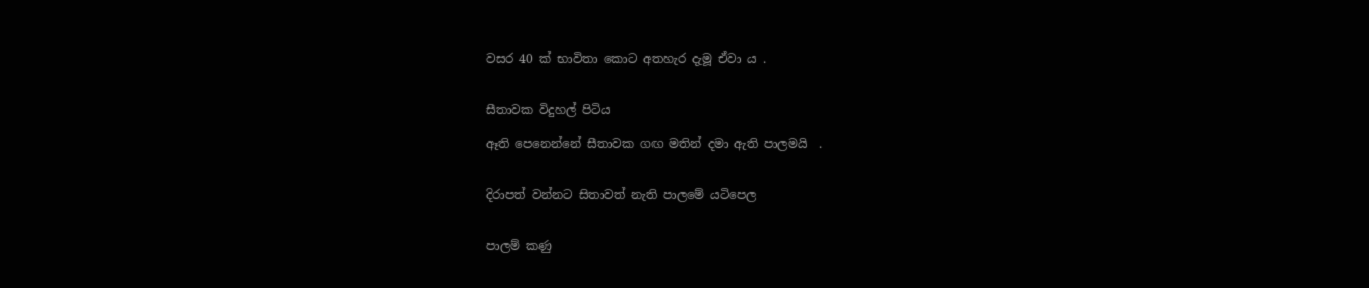වසර 40 ක් භාවිතා කොට අතහැර දැමූ ඒවා ය .


සීතාවක විදුහල් පිටිය

ඈති පෙනෙන්නේ සීතාවක ගඟ මතින් දමා ඇති පාලමයි  .


දිරාපත් වන්නට සිතාවත් නැති පාලමේ යටිපෙල


පාලම් කණු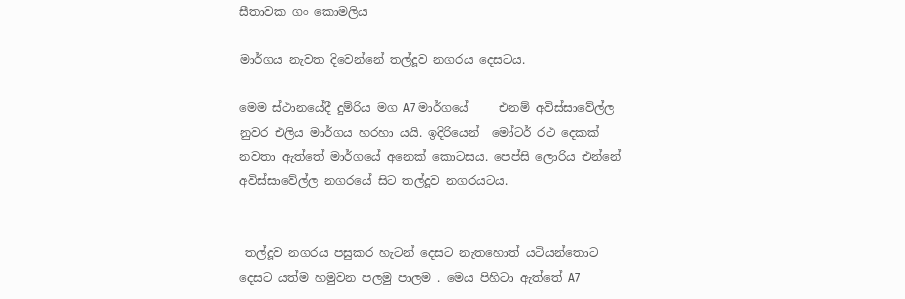සීතාවක ගං කොමලිය

මාර්ගය නැවත දිවෙන්නේ තල්දූව නගරය දෙසටය.

මෙම ස්ථානයේදී දුම්රිය මග A7 මාර්ගයේ     එනම් අවිස්සාවේල්ල නුවර එලිය මාර්ගය හරහා යයි. ඉදිරියෙන්  මෝටර් රථ දෙකක් නවතා ඇත්තේ මාර්ගයේ අනෙක් කොටසය. පෙප්සි ලොරිය එන්නේ අවිස්සාවේල්ල නගරයේ සිට තල්දූව නගරයටය.


 තල්දූව නගරය පසුකර හැටන් දෙසට නැතහොත් යටියන්තොට දෙසට යත්ම හමුවන පලමු පාලම . මෙය පිහිටා ඇත්තේ A7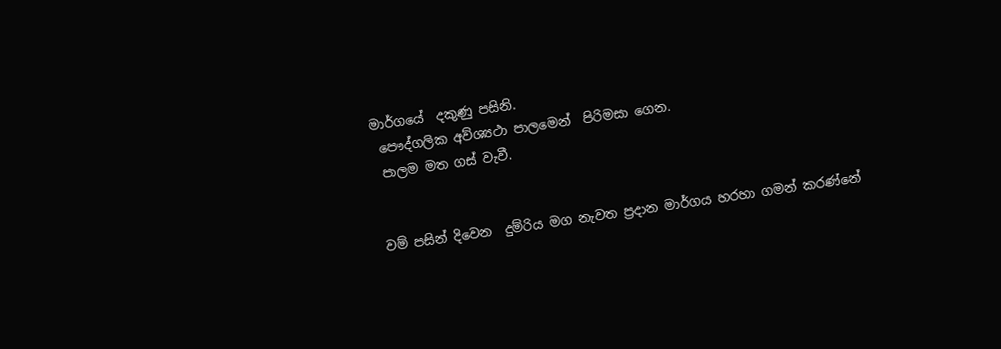මාර්ගයේ  දකුණු පසිනි.
 පෞද්ගලික අව්ශ්‍යථා පාලමෙන්  පිරිමසා ගෙන.
 පාලම මත ගස් වැවී.


වම් පසින් දිවෙන  දුම්රිය මග නැවත ප්‍රදාන මාර්ගය හරහා ගමන් කරණ්නේ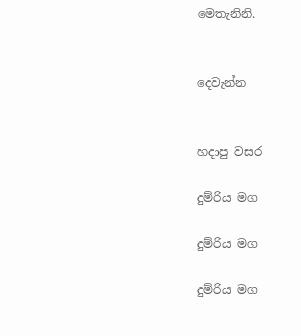මෙතැනිනි.


දෙවැන්න


හදාපු වසර

දුම්රිය මග

දුම්රිය මග

දුම්රිය මග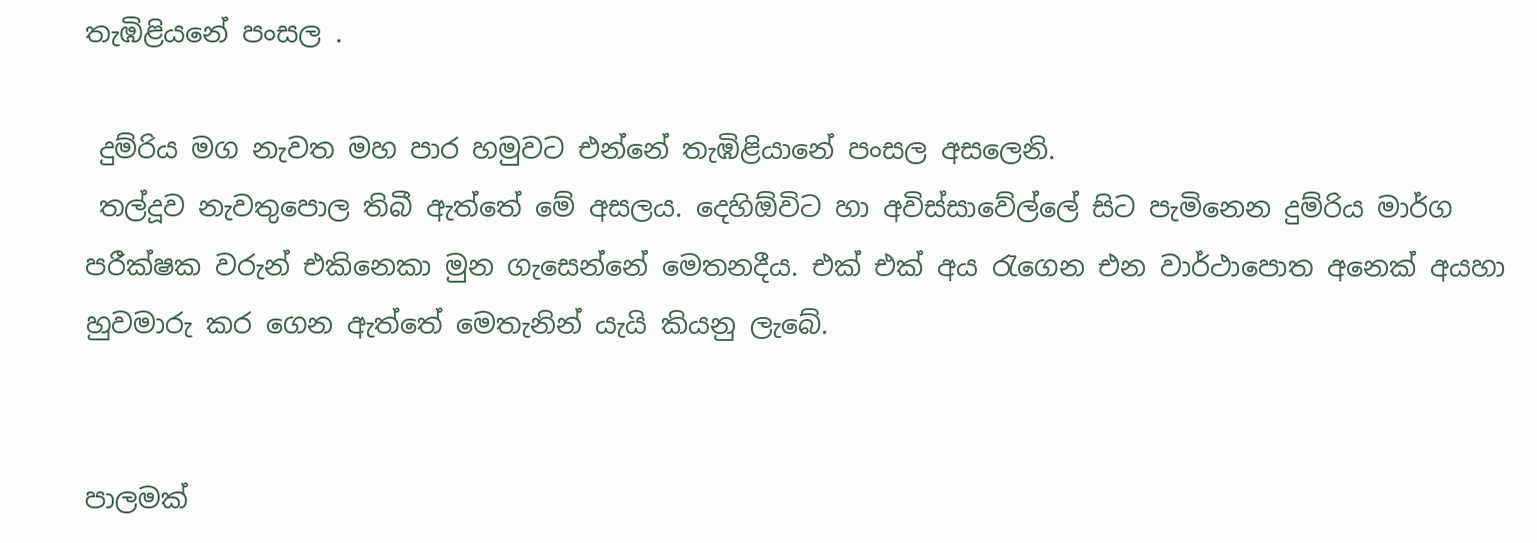තැඹිළියනේ පංසල .

 දුම්රිය මග නැවත මහ පාර හමුවට එන්නේ තැඹිළියානේ පංසල අසලෙනි.
 තල්දූව නැවතුපොල තිබී ඇත්තේ මේ අසලය. දෙහිඕවිට හා අවිස්සාවේල්ලේ සිට පැමිනෙන දුම්රිය මාර්ග පරීක්ෂක වරුන් එකිනෙකා මුන ගැසෙන්නේ මෙතනදීය. එක් එක් අය රැගෙන එන වාර්ථාපොත අනෙක් අයහා හුවමාරු කර ගෙන ඇත්තේ මෙතැනින් යැයි කියනු ලැබේ.


පාලමක්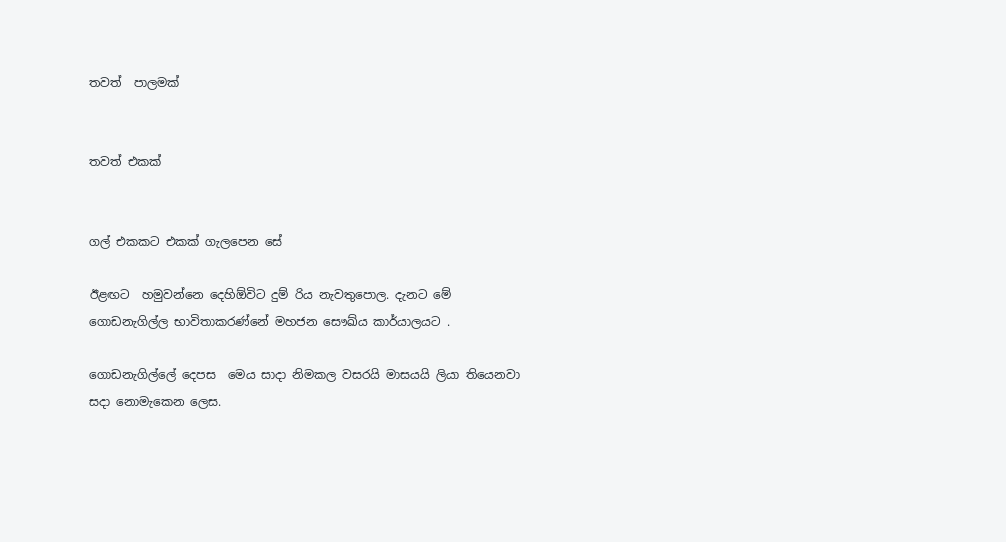තවත්  පාලමක්


තවත් එකක්


ගල් එකකට එකක් ගැලපෙන සේ

ඊළඟට  හමුවන්නෙ දෙහිඕවිට දුම් රිය නැවතුපොල. දැනට මේ ගොඩනැගිල්ල භාවිතාකරණ්නේ මහජන සෞඛ්ය කාර්යාලයට .

ගොඩනැගිල්ලේ දෙපස  මෙය සාදා නිමකල වසරයි මාසයයි ලියා තියෙනවා සදා නොමැකෙන ලෙස.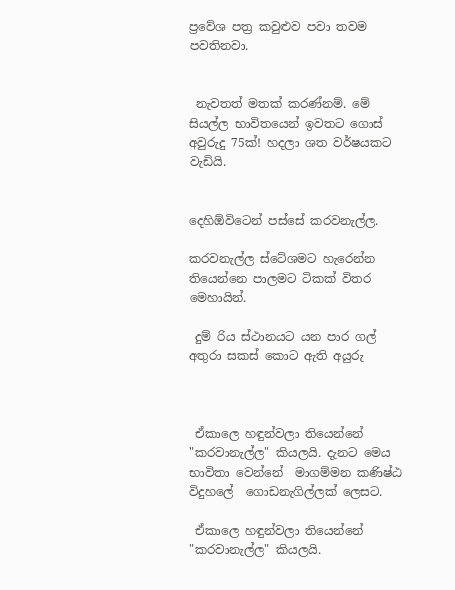ප්‍රවේශ පත්‍ර කවුළුව පවා තවම පවතිනවා.


 නැවතත් මතක් කරණ්නම්. මේ සියල්ල භාවිතයෙන් ඉවතට ගොස් අවුරුදු 75ක්! හදලා ශත වර්ෂයකට වැඩියි.


දෙහිඕවිටෙන් පස්සේ කරවනැල්ල.

කරවනැල්ල ස්ටේශමට හැරෙන්න තියෙන්නෙ පාලමට ටිකක් විතර මෙහායින්.

 දුම් රිය ස්ථානයට යන පාර ගල් අතුරා සකස් කොට ඇති අයුරු



 ඒකාලෙ හඳුන්වලා තියෙන්නේ "කරවානැල්ල" කියලයි. දැනට මෙය භාවිතා වෙන්නේ  මාගම්මන කණිෂ්ඨ විදුහලේ  ගොඩනැගිල්ලක් ලෙසට.

 ඒකාලෙ හඳුන්වලා තියෙන්නේ "කරවානැල්ල" කියලයි.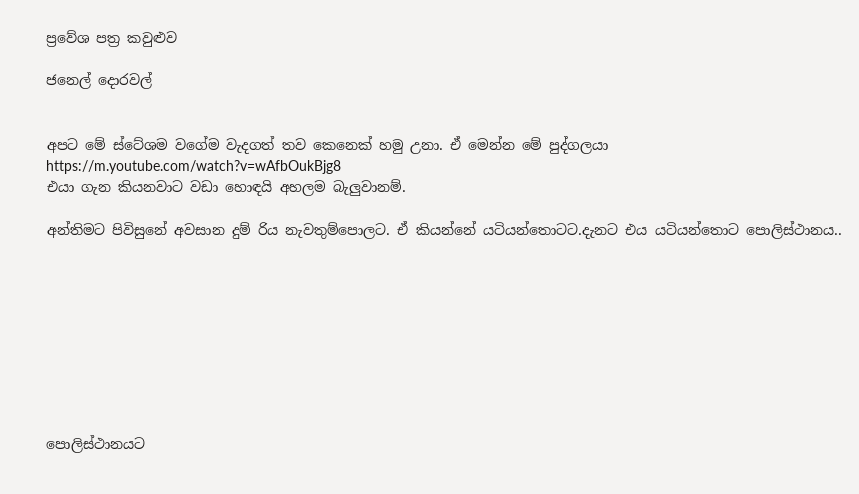ප්‍රවේශ පත්‍ර කවුළුව

ජනෙල් දොරවල්


අපට මේ ස්ටේශම වගේම වැදගත් තව කෙනෙක් හමු උනා. ඒ මෙන්න මේ පුද්ගලයා
https://m.youtube.com/watch?v=wAfbOukBjg8
එයා ගැන කියනවාට වඩා හොඳයි අහලම බැලුවානම්.

අන්තිමට පිවිසුනේ අවසාන දුම් රිය නැවතුම්පොලට. ඒ කියන්නේ යටියන්තොටට.දැනට එය යටියන්තොට පොලිස්ථානය..









පොලිස්ථානයට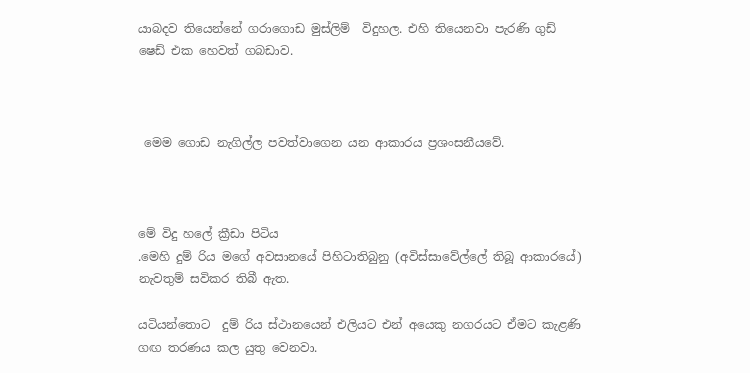යාබදව තියෙන්නේ ගරාගොඩ මුස්ලිම්  විදුහල. එහි තියෙනවා පැරණි ගුඩ් ෂෙඩ් එක හෙවත් ගබඩාව.



 මෙම ගොඩ නැගිල්ල පවත්වාගෙන යන ආකාරය ප්‍රශංසනීයවේ.



මේ විදු හලේ ක්‍රීඩා පිටිය
.මෙහි දුම් රිය මගේ අවසානයේ පිහිටාතිබුනු (අවිස්සාවේල්ලේ තිබූ ආකාරයේ)  නැවතුම් සවිකර තිබී ඇත.

යටියන්තොට  දුම් රිය ස්ථානයෙන් එලියට එන් අයෙකු නගරයට ඒමට කැළණි ගඟ තරණය කල යුතු වෙනවා.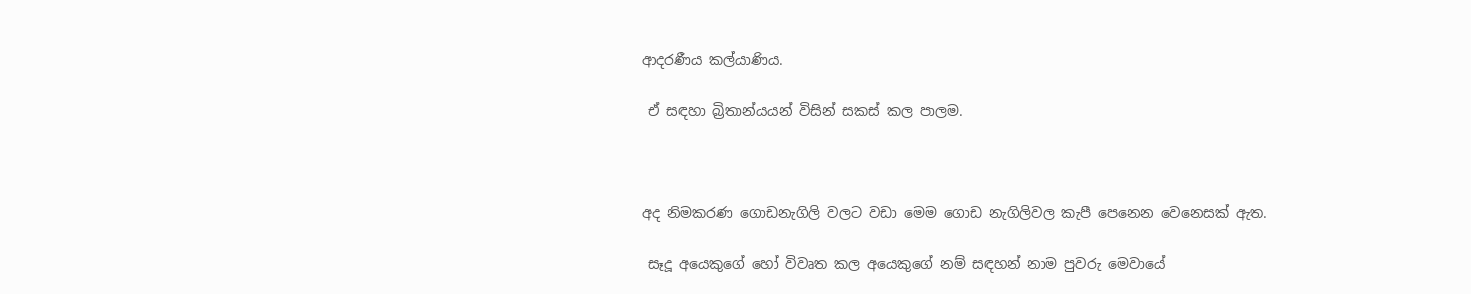ආදරණීය කල්යාණිය.

 ඒ සඳහා බ්‍රිතාන්යයන් විසින් සකස් කල පාලම.



අද නිමකරණ ගොඩනැගිලි වලට වඩා මෙම ගොඩ නැගිලිවල කැපී පෙනෙන වෙනෙසක් ඇත.

 සෑදූ අයෙකුගේ හෝ විවෘත කල අයෙකුගේ නම් සඳහන් නාම පුවරු මෙවායේ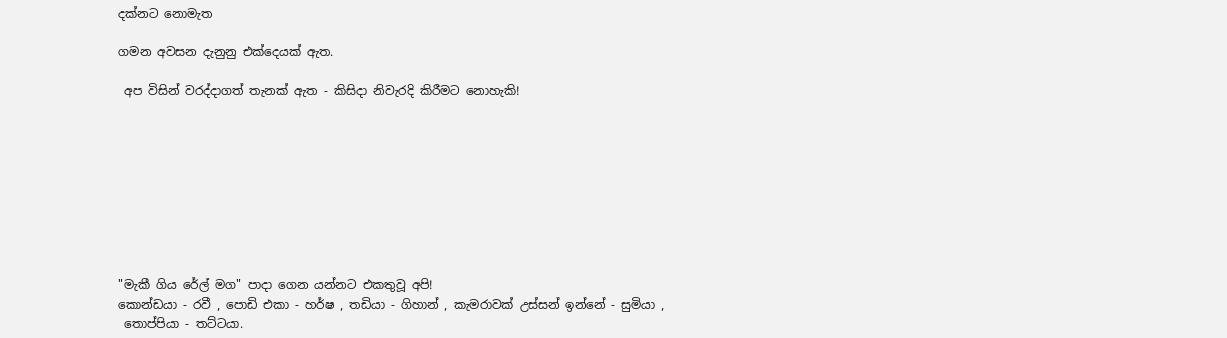දක්නට නොමැත

ගමන අවසන දැනුනු එක්දෙයක් ඇත.

 අප විසින් වරද්දාගත් තැනක් ඇත - කිසිදා නිවැරදි කිරීමට නොහැකි!









"මැකී ගිය රේල් මග" පාදා ගෙන යන්නට එකතුවූ අපි!
කොන්ඩයා - රවී , පොඩි එකා - හර්ෂ , තඩියා - ගිහාන් , කැමරාවක් උස්සන් ඉන්නේ - සුමියා ,
 තොප්පියා - තට්ටයා.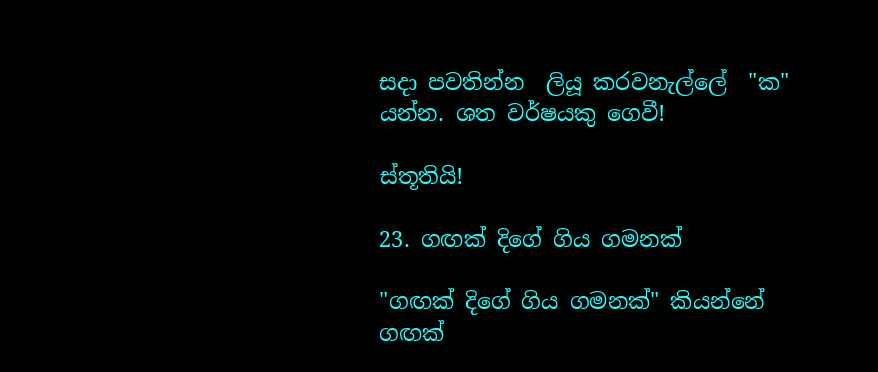සදා පවතින්න  ලියූ කරවනැල්ලේ  "ක" යන්න. ශත වර්ෂයකු ගෙවී!

ස්තූතියි!

23. ගඟක් දිගේ ගිය ගමනක්

"ගඟක් දිගේ ගිය ගමනක්" කියන්නේ ගඟක්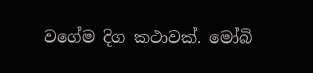වගේම දිග කථාවක්. මෝබි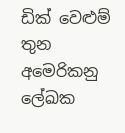ඩික් වෙළුම් තුන අමෙරිකනු ලේඛක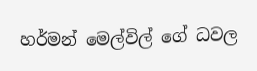හර්මන් මෙල්විල් ගේ ධවල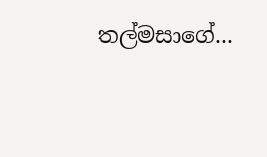තල්මසාගේ...